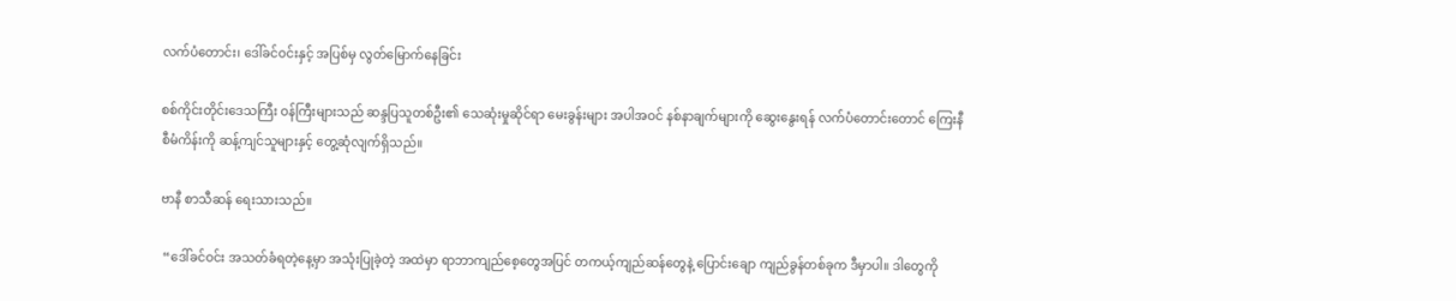လက်ပံတောင်း၊ ဒေါ်ခင်ဝင်းနှင့် အပြစ်မှ လွတ်မြောက်နေခြင်း

စစ်ကိုင်းတိုင်းဒေသကြီး ဝန်ကြီးများသည် ဆန္ဒပြသူတစ်ဦး၏ သေဆုံးမှုဆိုင်ရာ မေးခွန်းများ အပါအဝင် နစ်နာချက်များကို ဆွေးနွေးရန် လက်ပံတောင်းတောင် ကြေးနီစီမံကိန်းကို ဆန့်ကျင်သူများနှင့် တွေ့ဆုံလျက်ရှိသည်။

ဗာနီ စာသီဆန် ရေးသားသည်။

 “ဒေါ်ခင်ဝင်း အသတ်ခံရတဲ့နေ့မှာ အသုံးပြုခဲ့တဲ့ အထဲမှာ ရာဘာကျည်စေ့တွေအပြင် တကယ့်ကျည်ဆန်တွေနဲ့ ပြောင်းချော ကျည်ခွန်တစ်ခုက ဒီမှာပါ။ ဒါတွေကို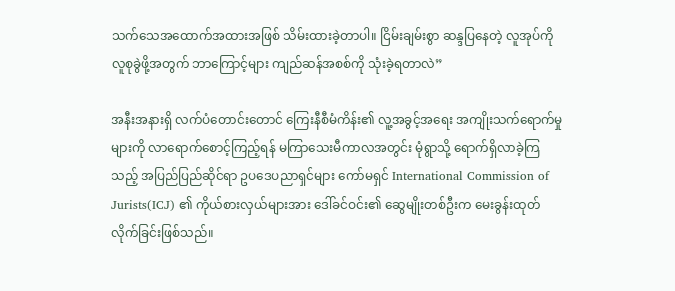သက်သေအထောက်အထားအဖြစ် သိမ်းထားခဲ့တာပါ။ ငြိမ်းချမ်းစွာ ဆန္ဒပြနေတဲ့ လူအုပ်ကို လူစုခွဲဖို့အတွက် ဘာကြောင့်များ ကျည်ဆန်အစစ်ကို သုံးခဲ့ရတာလဲ”

အနီးအနားရှိ လက်ပံတောင်းတောင် ကြေးနီစီမံကိန်း၏ လူ့အခွင့်အရေး အကျိုးသက်ရောက်မှုများကို လာရောက်စောင့်ကြည့်ရန် မကြာသေးမီကာလအတွင်း မုံရွာသို့ ရောက်ရှိလာခဲ့ကြသည့် အပြည်ပြည်ဆိုင်ရာ ဥပဒေပညာရှင်များ ကော်မရှင် International Commission of Jurists(ICJ) ၏ ကိုယ်စားလှယ်များအား ဒေါ်ခင်ဝင်း၏ ဆွေမျိုးတစ်ဦးက မေးခွန်းထုတ်လိုက်ခြင်းဖြစ်သည်။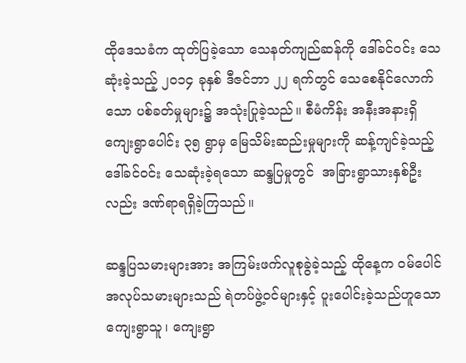ထိုဒေသခံက ထုတ်ပြခဲ့သော သေနတ်ကျည်ဆန်ကို ဒေါ်ခင်ဝင်း သေဆုံးခဲ့သည့် ၂၀၁၄ ခုနှစ် ဒီဇင်ဘာ ၂၂ ရက်တွင် သေစေနိုင်လောက်သော ပစ်ခတ်မှုများ၌ အသုံးပြုခဲ့သည်။ စီမံကိန်း အနီးအနားရှိ ကျေးရွာပေါင်း ၃၅ ရွာမှ မြေသိမ်းဆည်းမှုများကို ဆန့်ကျင်ခဲ့သည့် ဒေါ်ခင်ဝင်း သေဆုံးခဲ့ရသော ဆန္ဒပြမှုတွင်  အခြားရွာသားနှစ်ဦးလည်း ဒဏ်ရာရရှိခဲ့ကြသည်။

ဆန္ဒပြသမားများအား အကြမ်းဖက်လူစုခွဲခဲ့သည့် ထိုနေ့က ဝမ်ပေါင်အလုပ်သမားများသည် ရဲတပ်ဖွဲ့ဝင်များနှင့် ပူးပေါင်းခဲ့သည်ဟူသော ကျေးရွာသူ၊ ကျေးရွာ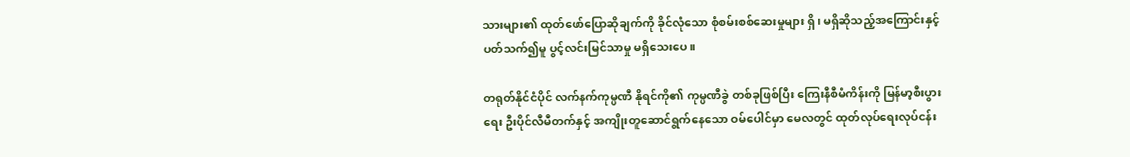သားများ၏ ထုတ်ဖော်ပြောဆိုချက်ကို ခိုင်လုံသော စုံစမ်းစစ်ဆေးမှုများ ရှိ၊ မရှိဆိုသည့်အကြောင်းနှင့်ပတ်သက်၍မူ ပွင့်လင်းမြင်သာမှု မရှိသေးပေ။

တရုတ်နိုင်ငံပိုင် လက်နက်ကုမ္ပဏီ နိုရင်ကို၏ ကုမ္ပဏီခွဲ တစ်ခုဖြစ်ပြီး ကြေးနီစီမံကိန်းကို မြန်မာ့စီးပွားရေး ဦးပိုင်လီမီတက်နှင့် အကျိုးတူဆောင်ရွက်နေသော ဝမ်ပေါင်မှာ မေလတွင် ထုတ်လုပ်ရေးလုပ်ငန်း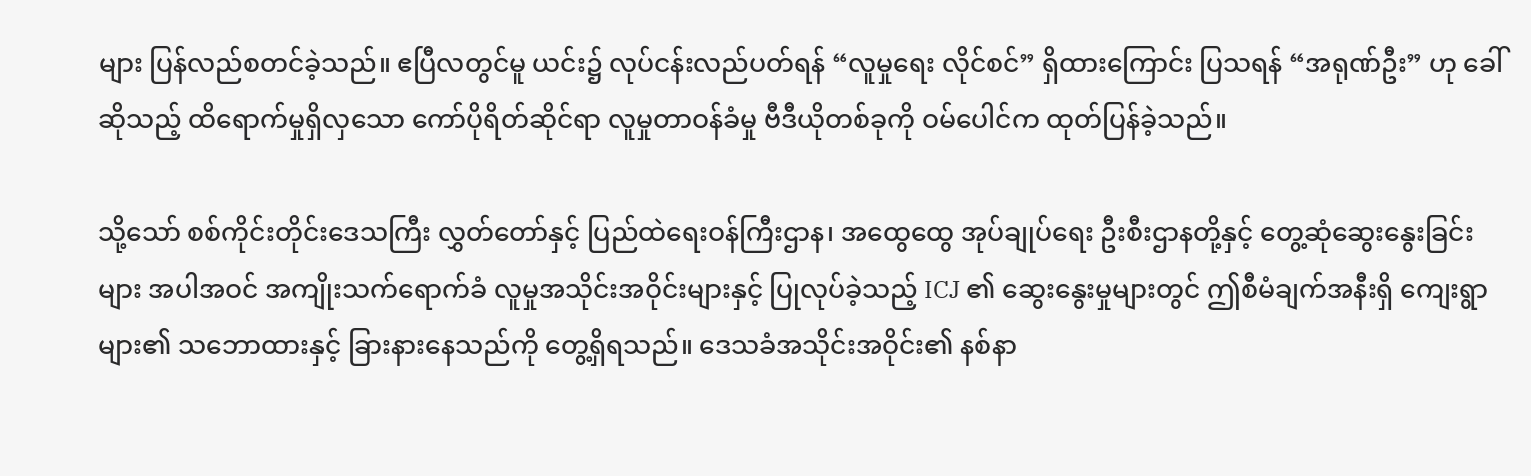များ ပြန်လည်စတင်ခဲ့သည်။ ဧပြီလတွင်မူ ယင်း၌ လုပ်ငန်းလည်ပတ်ရန် “လူမှုရေး လိုင်စင်” ရှိထားကြောင်း ပြသရန် “အရုဏ်ဦး” ဟု ခေါ်ဆိုသည့် ထိရောက်မှုရှိလှသော ကော်ပိုရိတ်ဆိုင်ရာ လူမှုတာဝန်ခံမှု ဗီဒီယိုတစ်ခုကို ဝမ်ပေါင်က ထုတ်ပြန်ခဲ့သည်။

သို့သော် စစ်ကိုင်းတိုင်းဒေသကြီး လွှတ်တော်နှင့် ပြည်ထဲရေးဝန်ကြီးဌာန၊ အထွေထွေ အုပ်ချုပ်ရေး ဦးစီးဌာနတို့နှင့် တွေ့ဆုံဆွေးနွေးခြင်းများ အပါအဝင် အကျိုးသက်ရောက်ခံ လူမှုအသိုင်းအဝိုင်းများနှင့် ပြုလုပ်ခဲ့သည့် ICJ ၏ ဆွေးနွေးမှုများတွင် ဤစီမံချက်အနီးရှိ ကျေးရွာများ၏ သဘောထားနှင့် ခြားနားနေသည်ကို တွေ့ရှိရသည်။ ဒေသခံအသိုင်းအဝိုင်း၏ နစ်နာ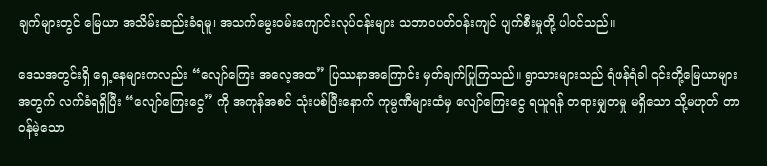ချက်များတွင် မြေယာ အသိမ်းဆည်းခံရမူ၊ အသက်မွေးဝမ်းကျောင်းလုပ်ငန်းများ သဘာဝပတ်ဝန်းကျင် ပျက်စီးမှုတို့ ပါဝင်သည်။

ဒေသအတွင်းရှိ ရှေ့နေများကလည်း “လျော်ကြေး အလေ့အထ” ပြဿနာအကြောင်း မှတ်ချက်ပြုကြသည်။ ရွာသားများသည် ရံဖန်ရံခါ ၎င်းတို့မြေယာများအတွက် လက်ခံရရှိပြီး “လျော်ကြေးငွေ” ကို အကုန်အစင် သုံးပစ်ပြီးနောက် ကုမ္ပဏီများထံမှ လျော်ကြေးငွေ ရယူရန် တရားမျှတမှု မရှိသော သို့မဟုတ် တာဝန်မဲ့သော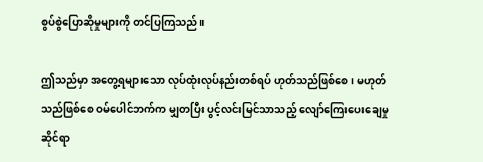စွပ်စွဲပြောဆိုမှုများကို တင်ပြကြသည်။

ဤသည်မှာ အတွေ့ရများသော လုပ်ထုံးလုပ်နည်းတစ်ရပ် ဟုတ်သည်ဖြစ်စေ၊ မဟုတ်သည်ဖြစ်စေ ဝမ်ပေါင်ဘက်က မျှတပြီး ပွင့်လင်းမြင်သာသည့် လျော်ကြေးပေးချေမှုဆိုင်ရာ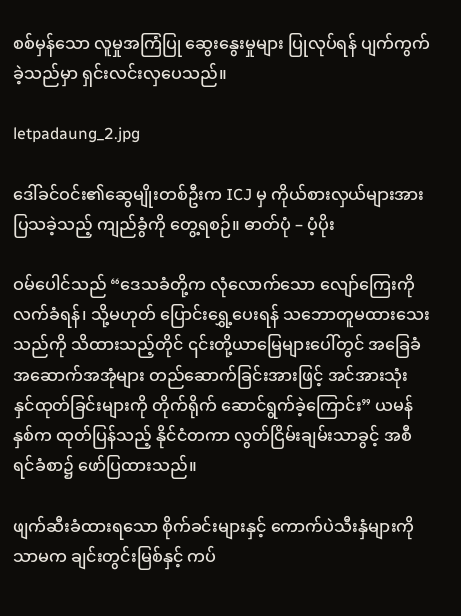စစ်မှန်သော လူမှုအကြံပြု ဆွေးနွေးမှုများ ပြုလုပ်ရန် ပျက်ကွက်ခဲ့သည်မှာ ရှင်းလင်းလှပေသည်။

letpadaung_2.jpg

ဒေါ်ခင်ဝင်း၏ဆွေမျိုးတစ်ဦးက ICJ မှ ကိုယ်စားလှယ်များအား ပြသခဲ့သည့် ကျည်ခွံကို တွေ့ရစဉ်။ ဓာတ်ပုံ – ပံ့ပိုး

ဝမ်ပေါင်သည် “ဒေသခံတို့က လုံလောက်သော လျော်ကြေးကို လက်ခံရန်၊ သို့မဟုတ် ပြောင်းရွှေ့ပေးရန် သဘောတူမထားသေးသည်ကို သိထားသည့်တိုင် ၎င်းတို့ယာမြေများပေါ်တွင် အခြေခံ အဆောက်အအုံများ တည်ဆောက်ခြင်းအားဖြင့် အင်အားသုံး နှင်ထုတ်ခြင်းများကို တိုက်ရိုက် ဆောင်ရွက်ခဲ့ကြောင်း” ယမန်နှစ်က ထုတ်ပြန်သည့် နိုင်ငံတကာ လွတ်ငြိမ်းချမ်းသာခွင့် အစီရင်ခံစာ၌ ဖော်ပြထားသည်။

ဖျက်ဆီးခံထားရသော စိုက်ခင်းများနှင့် ကောက်ပဲသီးနှံများကိုသာမက ချင်းတွင်းမြစ်နှင့် ကပ်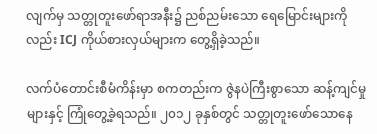လျက်မှ သတ္တုတူးဖော်ရာအနီး၌ ညစ်ညမ်းသော ရေမြောင်းများကိုလည်း ICJ ကိုယ်စားလှယ်များက တွေ့ရှိခဲ့သည်။

လက်ပံတောင်းစီမံကိန်းမှာ စကတည်းက ဇွဲနပဲကြီးစွာသော ဆန့်ကျင်မှုများနှင့် ကြုံတွေ့ခဲ့ရသည်။ ၂၀၁၂ ခုနှစ်တွင် သတ္တုတူးဖော်သောနေ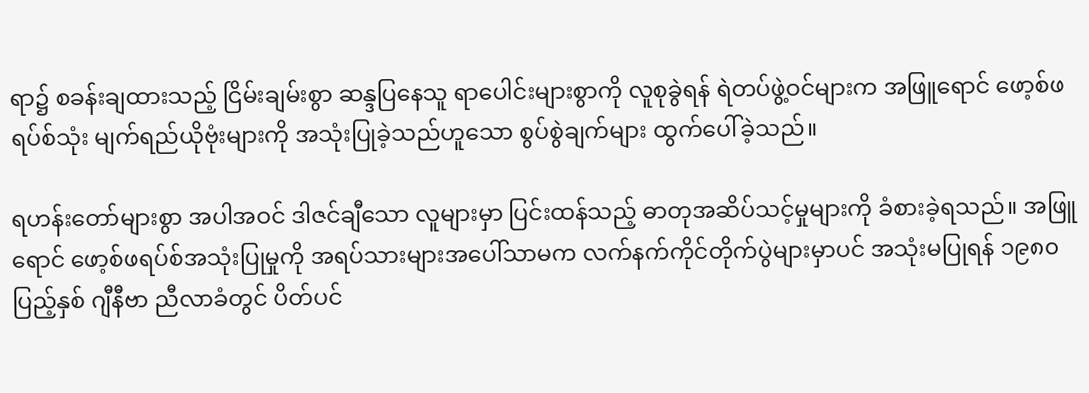ရာ၌ စခန်းချထားသည့် ငြိမ်းချမ်းစွာ ဆန္ဒပြနေသူ ရာပေါင်းများစွာကို လူစုခွဲရန် ရဲတပ်ဖွဲ့ဝင်များက အဖြူရောင် ဖော့စ်ဖရပ်စ်သုံး မျက်ရည်ယိုဗုံးများကို အသုံးပြုခဲ့သည်ဟူသော စွပ်စွဲချက်များ ထွက်ပေါ်ခဲ့သည်။

ရဟန်းတော်များစွာ အပါအဝင် ဒါဇင်ချီသော လူများမှာ ပြင်းထန်သည့် ဓာတုအဆိပ်သင့်မှုများကို ခံစားခဲ့ရသည်။ အဖြူရောင် ဖော့စ်ဖရပ်စ်အသုံးပြုမှုကို အရပ်သားများအပေါ်သာမက လက်နက်ကိုင်တိုက်ပွဲများမှာပင် အသုံးမပြုရန် ၁၉၈၀ ပြည့်နှစ် ဂျီနီဗာ ညီလာခံတွင် ပိတ်ပင်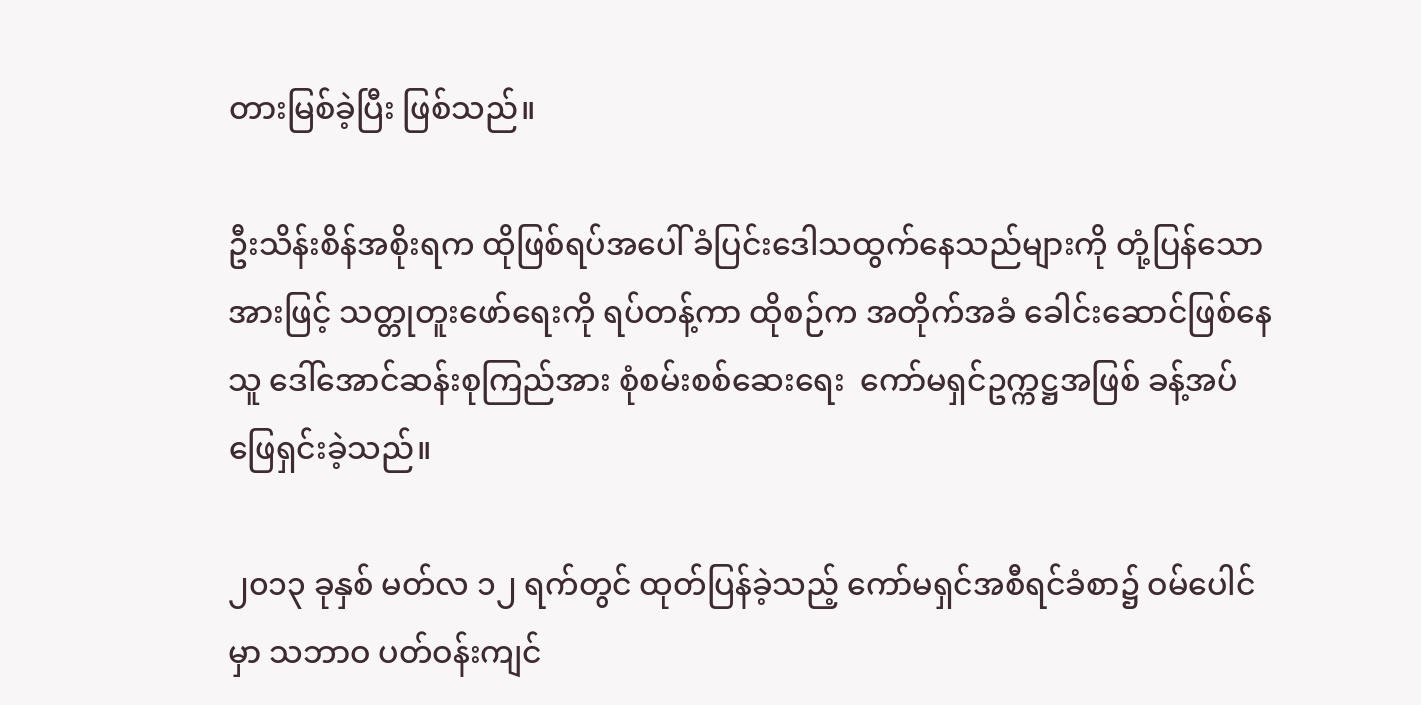တားမြစ်ခဲ့ပြီး ဖြစ်သည်။

ဦးသိန်းစိန်အစိုးရက ထိုဖြစ်ရပ်အပေါ် ခံပြင်းဒေါသထွက်နေသည်များကို တုံ့ပြန်သောအားဖြင့် သတ္တုတူးဖော်ရေးကို ရပ်တန့်ကာ ထိုစဉ်က အတိုက်အခံ ခေါင်းဆောင်ဖြစ်နေသူ ဒေါ်အောင်ဆန်းစုကြည်အား စုံစမ်းစစ်ဆေးရေး  ကော်မရှင်ဥက္ကဋ္ဌအဖြစ် ခန့်အပ်ဖြေရှင်းခဲ့သည်။

၂၀၁၃ ခုနှစ် မတ်လ ၁၂ ရက်တွင် ထုတ်ပြန်ခဲ့သည့် ကော်မရှင်အစီရင်ခံစာ၌ ဝမ်ပေါင်မှာ သဘာဝ ပတ်ဝန်းကျင်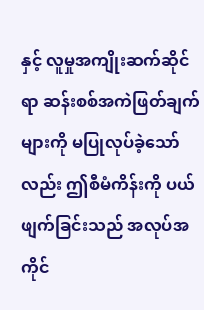နှင့် လူမှုအကျိုးဆက်ဆိုင်ရာ ဆန်းစစ်အကဲဖြတ်ချက်များကို မပြုလုပ်ခဲ့သော်လည်း ဤစီမံကိန်းကို ပယ်ဖျက်ခြင်းသည် အလုပ်အကိုင်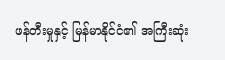ဖန်တီးမှုနှင့် မြန်မာနိုင်ငံ၏ အကြီးဆုံး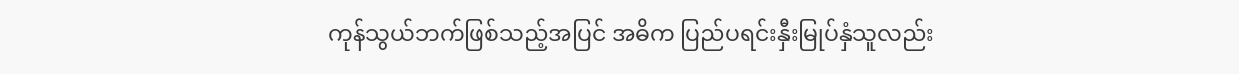ကုန်သွယ်ဘက်ဖြစ်သည့်အပြင် အဓိက ပြည်ပရင်းနှီးမြုပ်နှံသူလည်း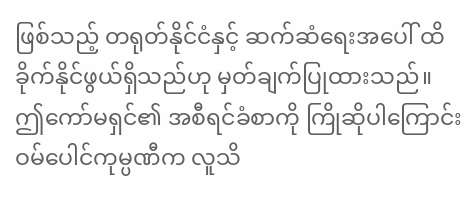ဖြစ်သည့် တရုတ်နိုင်ငံနှင့် ဆက်ဆံရေးအပေါ် ထိခိုက်နိုင်ဖွယ်ရှိသည်ဟု မှတ်ချက်ပြုထားသည်။ ဤကော်မရှင်၏ အစီရင်ခံစာကို ကြိုဆိုပါကြောင်း ဝမ်ပေါင်ကုမ္ပဏီက လူသိ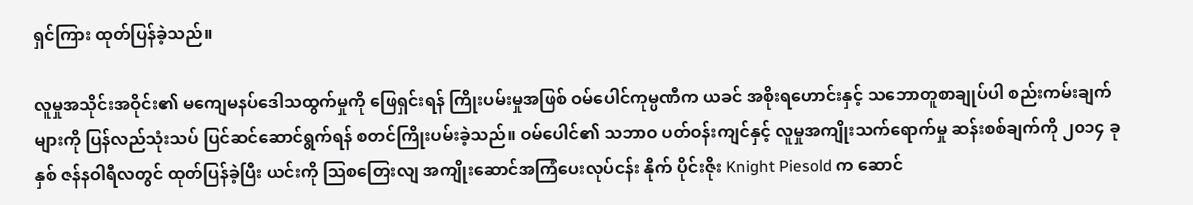ရှင်ကြား ထုတ်ပြန်ခဲ့သည်။

လူမှုအသိုင်းအဝိုင်း၏ မကျေမနပ်ဒေါသထွက်မှုကို ဖြေရှင်းရန် ကြိုးပမ်းမှုအဖြစ် ဝမ်ပေါင်ကုမ္ပဏီက ယခင် အစိုးရဟောင်းနှင့် သဘောတူစာချုပ်ပါ စည်းကမ်းချက်များကို ပြန်လည်သုံးသပ် ပြင်ဆင်ဆောင်ရွက်ရန် စတင်ကြိုးပမ်းခဲ့သည်။ ဝမ်ပေါင်၏ သဘာဝ ပတ်ဝန်းကျင်နှင့် လူမှုအကျိုးသက်ရောက်မှု ဆန်းစစ်ချက်ကို ၂၀၁၄ ခုနှစ် ဇန်နဝါရီလတွင် ထုတ်ပြန်ခဲ့ပြီး ယင်းကို သြစတြေးလျ အကျိုးဆောင်အကြံပေးလုပ်ငန်း နိုက် ပိုင်းဇိုး Knight Piesold က ဆောင်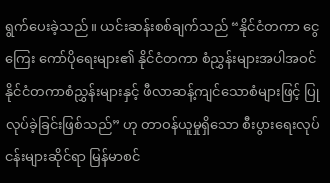ရွက်ပေးခဲ့သည်။ ယင်းဆန်းစစ်ချက်သည် “နိုင်ငံတကာ ငွေကြေး ကော်ပိုရေးများ၏ နိုင်ငံတကာ စံညွှန်းများအပါအဝင် နိုင်ငံတကာစံညွှန်းများနှင့် ဖီလာဆန့်ကျင်သောစံများဖြင့် ပြုလုပ်ခဲ့ခြင်းဖြစ်သည်” ဟု တာဝန်ယူမှုရှိသော စီးပွားရေးလုပ်ငန်းများဆိုင်ရာ မြန်မာစင်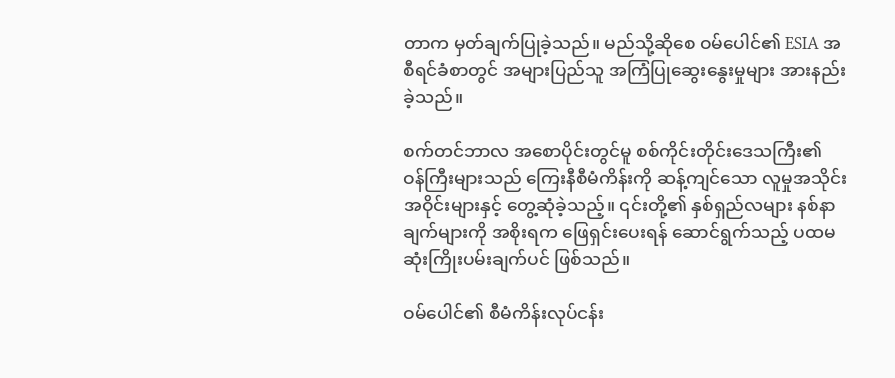တာက မှတ်ချက်ပြုခဲ့သည်။ မည်သို့ဆိုစေ ဝမ်ပေါင်၏ ESIA အစီရင်ခံစာတွင် အများပြည်သူ အကြံပြုဆွေးနွေးမှုများ အားနည်းခဲ့သည်။

စက်တင်ဘာလ အစောပိုင်းတွင်မူ စစ်ကိုင်းတိုင်းဒေသကြီး၏ ဝန်ကြီးများသည် ကြေးနီစီမံကိန်းကို ဆန့်ကျင်သော လူမှုအသိုင်းအဝိုင်းများနှင့် တွေ့ဆုံခဲ့သည့်။ ၎င်းတို့၏ နှစ်ရှည်လများ နစ်နာချက်များကို အစိုးရက ဖြေရှင်းပေးရန် ဆောင်ရွက်သည့် ပထမဆုံးကြိုးပမ်းချက်ပင် ဖြစ်သည်။

ဝမ်ပေါင်၏ စီမံကိန်းလုပ်ငန်း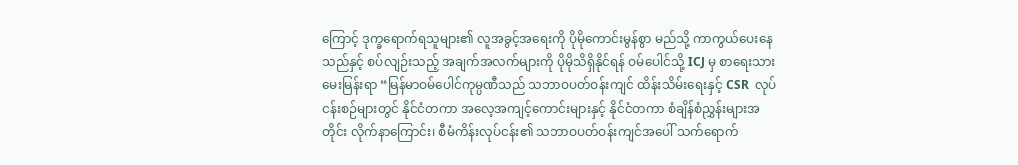ကြောင့် ဒုက္ခရောက်ရသူများ၏ လူအခွင့်အရေးကို ပိုမိုကောင်းမွန်စွာ မည်သို့ ကာကွယ်ပေးနေသည်နှင့် စပ်လျဉ်းသည့် အချက်အလက်များကို ပိုမိုသိရှိနိုင်ရန် ဝမ်ပေါင်သို့ ICJ မှ စာရေးသားမေးမြန်းရာ “မြန်မာဝမ်ပေါင်ကုမ္ပဏီသည် သဘာဝပတ်ဝန်းကျင် ထိန်းသိမ်းရေးနှင့် CSR  လုပ်ငန်းစဉ်များတွင် နိုင်ငံတကာ အလေ့အကျင့်ကောင်းများနှင့် နိုင်ငံတကာ စံချိန်စံညွှန်းများအတိုင်း လိုက်နာကြောင်း၊ စီမံကိန်းလုပ်ငန်း၏ သဘာဝပတ်ဝန်းကျင်အပေါ် သက်ရောက်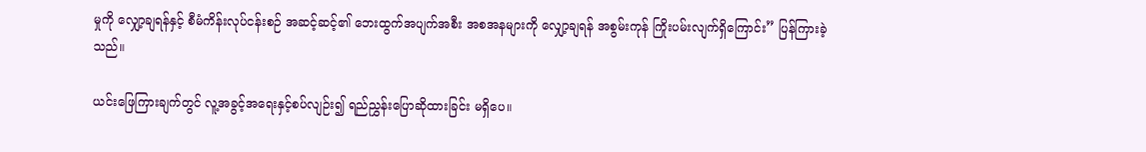မှုကို လျှော့ချရန်နှင့် စီမံကိန်းလုပ်ငန်းစဉ် အဆင့်ဆင့်၏ ဘေးထွက်အပျက်အစီး အစအနများကို လျှော့ချရန် အစွမ်းကုန် ကြိုးပမ်းလျက်ရှိကြောင်း” ပြန်ကြားခဲ့သည်။

ယင်းဖြေကြားချက်တွင် လူ့အခွင့်အရေးနှင့်စပ်လျဉ်း၍ ရည်ညွှန်းပြောဆိုထားခြင်း မရှိပေ။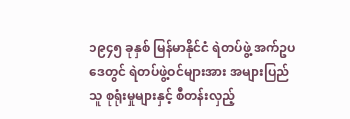၁၉၄၅ ခုနှစ် မြန်မာနိုင်ငံ ရဲတပ်ဖွဲ့ အက်ဥပဒေတွင် ရဲတပ်ဖွဲ့ဝင်များအား အများပြည်သူ စုရုံးမှုများနှင့် စီတန်းလှည့်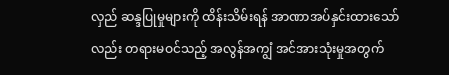လှည် ဆန္ဒပြုမှုများကို ထိန်းသိမ်းရန် အာဏာအပ်နှင်းထားသော်လည်း တရားမဝင်သည့် အလွန်အကျွံ အင်အားသုံးမှုအတွက်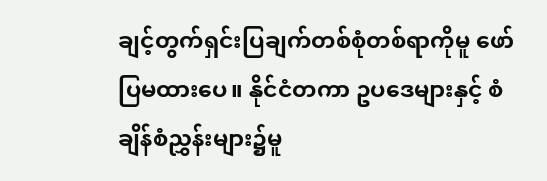ချင့်တွက်ရှင်းပြချက်တစ်စုံတစ်ရာကိုမူ ဖော်ပြမထားပေ။ နိုင်ငံတကာ ဥပဒေများနှင့် စံချိန်စံညွှန်းများ၌မူ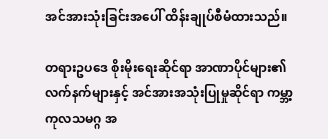အင်အားသုံးခြင်းအပေါ် ထိန်းချုပ်စီမံထားသည်။

တရားဥပဒေ စိုးမိုးရေးဆိုင်ရာ အာဏာပိုင်များ၏ လက်နက်များနှင့် အင်အားအသုံးပြုမှုဆိုင်ရာ ကမ္ဘာ့ကုလသမဂ္ဂ အ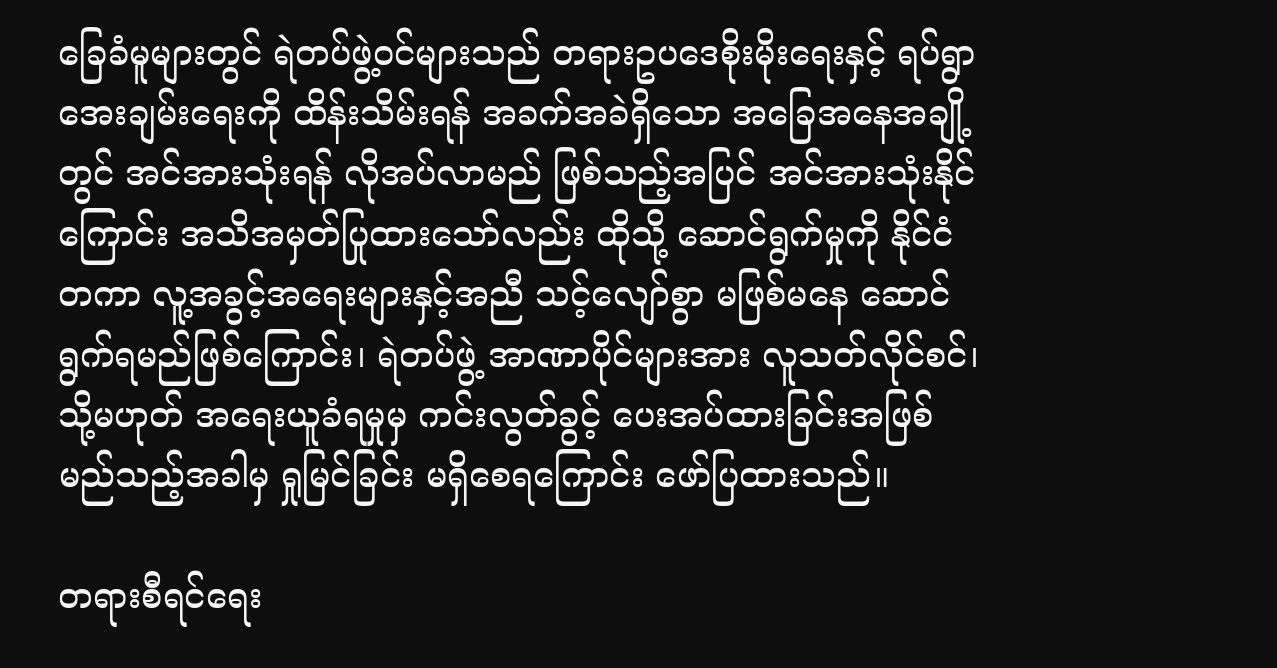ခြေခံမူများတွင် ရဲတပ်ဖွဲ့ဝင်များသည် တရားဥပဒေစိုးမိုးရေးနှင့် ရပ်ရွာအေးချမ်းရေးကို ထိန်းသိမ်းရန် အခက်အခဲရှိသော အခြေအနေအချို့တွင် အင်အားသုံးရန် လိုအပ်လာမည် ဖြစ်သည့်အပြင် အင်အားသုံးနိုင်ကြောင်း အသိအမှတ်ပြုထားသော်လည်း ထိုသို့ ဆောင်ရွက်မှုကို နိုင်ငံတကာ လူ့အခွင့်အရေးများနှင့်အညီ သင့်လျော်စွာ မဖြစ်မနေ ဆောင်ရွက်ရမည်ဖြစ်ကြောင်း၊ ရဲတပ်ဖွဲ့ အာဏာပိုင်များအား လူသတ်လိုင်စင်၊ သို့မဟုတ် အရေးယူခံရမှုမှ ကင်းလွတ်ခွင့် ပေးအပ်ထားခြင်းအဖြစ် မည်သည့်အခါမှ ရှုမြင်ခြင်း မရှိစေရကြောင်း ဖော်ပြထားသည်။

တရားစီရင်ရေး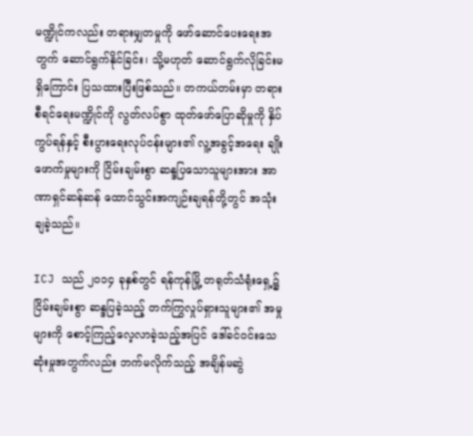မဏ္ဍိုင်ကလည်း တရားမျှတမှုကို ဖော်ဆောင်ပေးရေးအတွက် ဆောင်ရွက်နိုင်ခြင်း၊ သို့မဟုတ် ဆောင်ရွက်လိုခြင်းမရှိကြောင်း ပြသထားပြီးဖြစ်သည်။ တကယ်တမ်းမှာ တရားစီရင်ရေးမဏ္ဍိုင်ကို လွတ်လပ်စွာ ထုတ်ဖော်ပြောဆိုမှုကို နှိပ်ကွပ်ရန်နှင့် စီးပွားရေးလုပ်ငန်းများ၏ လူ့အခွင့်အရေး ချိုးဖောက်မှုများကို ငြိမ်းချမ်းစွာ ဆန္ဒပြသောသူများအား အာဏာရှင်ဆန်ဆန် ထောင်သွင်းအကျဉ်းချရန်တို့တွင် အသုံးချခဲ့သည်။

ICJ သည် ၂၀၁၄ ခုနှစ်တွင် ရန်ကုန်မြို့ တရုတ်သံရုံးရှေ့၌ ငြိမ်းချမ်းစွာ ဆန္ဒပြခဲ့သည့် တက်ကြွလှုပ်ရှားသူများ၏ အမှုများကို စောင့်ကြည့်လေ့လာခဲ့သည့်အပြင် ဒေါ်ခင်ဝင်းသေဆုံးမှုအတွက်လည်း ဘက်မလိုက်သည့် အချိန်မဆွဲ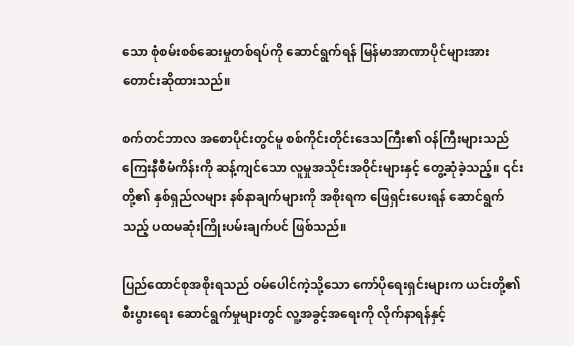သော စုံစမ်းစစ်ဆေးမှုတစ်ရပ်ကို ဆောင်ရွက်ရန် မြန်မာအာဏာပိုင်များအား တောင်းဆိုထားသည်။

စက်တင်ဘာလ အစောပိုင်းတွင်မူ စစ်ကိုင်းတိုင်းဒေသကြီး၏ ဝန်ကြီးများသည် ကြေးနီစီမံကိန်းကို ဆန့်ကျင်သော လူမှုအသိုင်းအဝိုင်းများနှင့် တွေ့ဆုံခဲ့သည့်။ ၎င်းတို့၏ နှစ်ရှည်လများ နစ်နာချက်များကို အစိုးရက ဖြေရှင်းပေးရန် ဆောင်ရွက်သည့် ပထမဆုံးကြိုးပမ်းချက်ပင် ဖြစ်သည်။

ပြည်ထောင်စုအစိုးရသည် ဝမ်ပေါင်ကဲ့သို့သော ကော်ပိုရေးရှင်းများက ယင်းတို့၏ စီးပွားရေး ဆောင်ရွက်မှုများတွင် လူ့အခွင့်အရေးကို လိုက်နာရန်နှင့်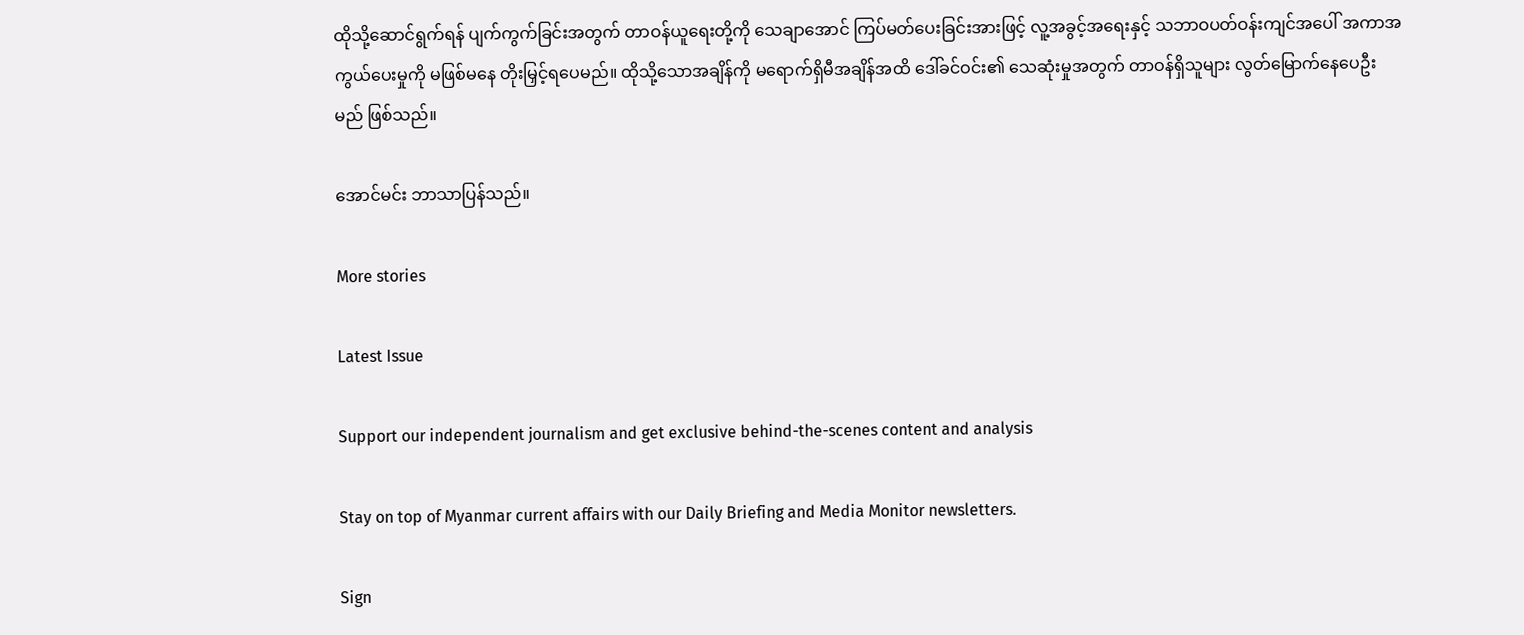ထိုသို့ဆောင်ရွက်ရန် ပျက်ကွက်ခြင်းအတွက် တာဝန်ယူရေးတို့ကို သေချာအောင် ကြပ်မတ်ပေးခြင်းအားဖြင့် လူ့အခွင့်အရေးနှင့် သဘာဝပတ်ဝန်းကျင်အပေါ် အကာအကွယ်ပေးမှုကို မဖြစ်မနေ တိုးမြှင့်ရပေမည်။ ထိုသို့သောအချိန်ကို မရောက်ရှိမီအချိန်အထိ ဒေါ်ခင်ဝင်း၏ သေဆုံးမှုအတွက် တာဝန်ရှိသူများ လွတ်မြောက်နေပေဦးမည် ဖြစ်သည်။

အောင်မင်း ဘာသာပြန်သည်။

More stories

Latest Issue

Support our independent journalism and get exclusive behind-the-scenes content and analysis

Stay on top of Myanmar current affairs with our Daily Briefing and Media Monitor newsletters.

Sign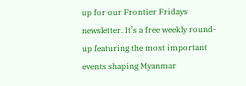up for our Frontier Fridays newsletter. It’s a free weekly round-up featuring the most important events shaping Myanmar